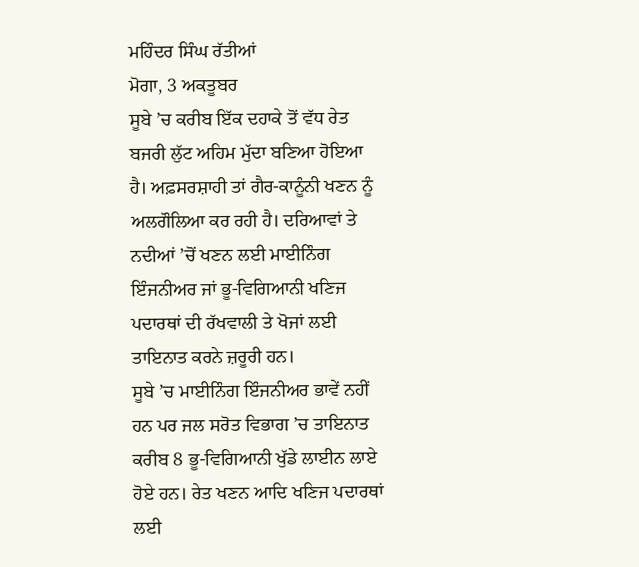ਮਹਿੰਦਰ ਸਿੰਘ ਰੱਤੀਆਂ
ਮੋਗਾ, 3 ਅਕਤੂਬਰ
ਸੂਬੇ ’ਚ ਕਰੀਬ ਇੱਕ ਦਹਾਕੇ ਤੋਂ ਵੱਧ ਰੇਤ ਬਜਰੀ ਲੁੱਟ ਅਹਿਮ ਮੁੱਦਾ ਬਣਿਆ ਹੋਇਆ ਹੈ। ਅਫ਼ਸਰਸ਼ਾਹੀ ਤਾਂ ਗੈਰ-ਕਾਨੂੰਨੀ ਖਣਨ ਨੂੰ ਅਲਗੌਲਿਆ ਕਰ ਰਹੀ ਹੈ। ਦਰਿਆਵਾਂ ਤੇ ਨਦੀਆਂ ’ਚੋਂ ਖਣਨ ਲਈ ਮਾਈਨਿੰਗ ਇੰਜਨੀਅਰ ਜਾਂ ਭੂ-ਵਿਗਿਆਨੀ ਖਣਿਜ ਪਦਾਰਥਾਂ ਦੀ ਰੱਖਵਾਲੀ ਤੇ ਖੋਜਾਂ ਲਈ ਤਾਇਨਾਤ ਕਰਨੇ ਜ਼ਰੂਰੀ ਹਨ।
ਸੂਬੇ ’ਚ ਮਾਈਨਿੰਗ ਇੰਜਨੀਅਰ ਭਾਵੇਂ ਨਹੀਂ ਹਨ ਪਰ ਜਲ ਸਰੋਤ ਵਿਭਾਗ ’ਚ ਤਾਇਨਾਤ ਕਰੀਬ 8 ਭੂ-ਵਿਗਿਆਨੀ ਖੁੱਡੇ ਲਾਈਨ ਲਾਏ ਹੋਏ ਹਨ। ਰੇਤ ਖਣਨ ਆਦਿ ਖਣਿਜ ਪਦਾਰਥਾਂ ਲਈ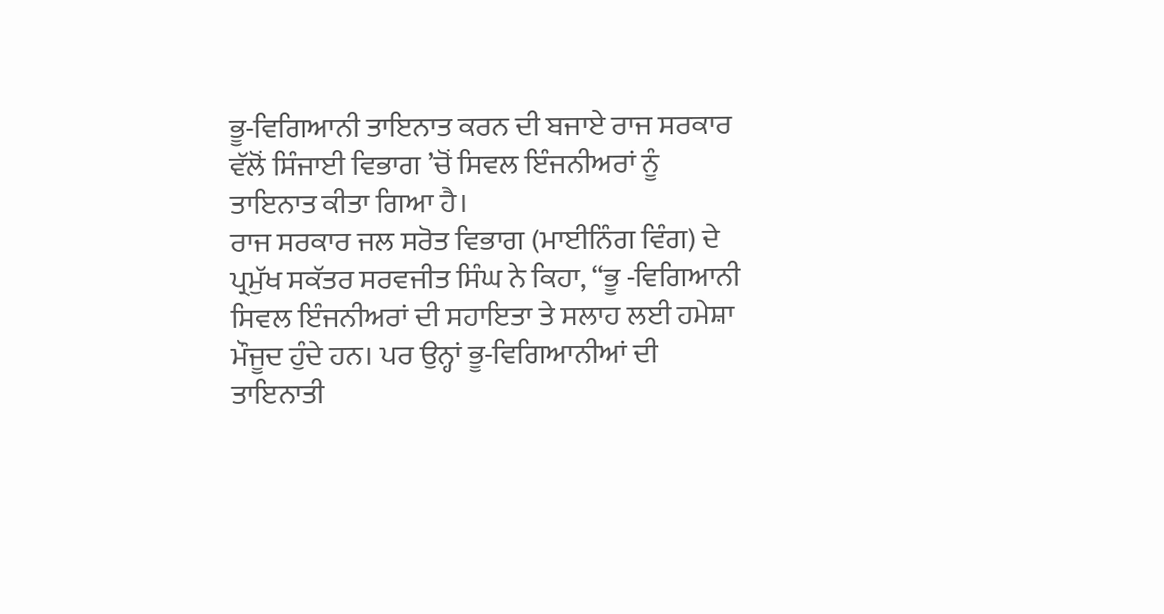ਭੂ-ਵਿਗਿਆਨੀ ਤਾਇਨਾਤ ਕਰਨ ਦੀ ਬਜਾਏ ਰਾਜ ਸਰਕਾਰ ਵੱਲੋਂ ਸਿੰਜਾਈ ਵਿਭਾਗ ’ਚੋਂ ਸਿਵਲ ਇੰਜਨੀਅਰਾਂ ਨੂੰ ਤਾਇਨਾਤ ਕੀਤਾ ਗਿਆ ਹੈ।
ਰਾਜ ਸਰਕਾਰ ਜਲ ਸਰੋਤ ਵਿਭਾਗ (ਮਾਈਨਿੰਗ ਵਿੰਗ) ਦੇ ਪ੍ਰਮੁੱਖ ਸਕੱਤਰ ਸਰਵਜੀਤ ਸਿੰਘ ਨੇ ਕਿਹਾ, “ਭੂ -ਵਿਗਿਆਨੀ ਸਿਵਲ ਇੰਜਨੀਅਰਾਂ ਦੀ ਸਹਾਇਤਾ ਤੇ ਸਲਾਹ ਲਈ ਹਮੇਸ਼ਾ ਮੌਜੂਦ ਹੁੰਦੇ ਹਨ। ਪਰ ਉਨ੍ਹਾਂ ਭੂ-ਵਿਗਿਆਨੀਆਂ ਦੀ ਤਾਇਨਾਤੀ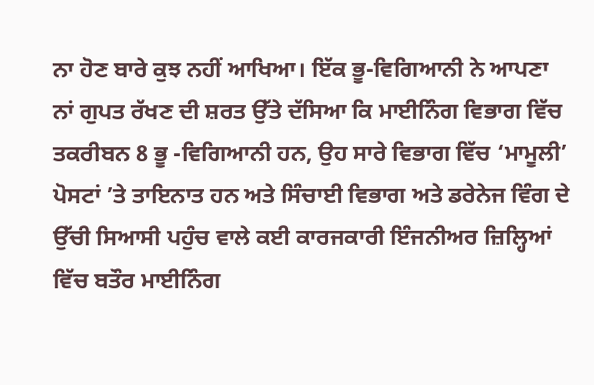ਨਾ ਹੋਣ ਬਾਰੇ ਕੁਝ ਨਹੀਂ ਆਖਿਆ। ਇੱਕ ਭੂ-ਵਿਗਿਆਨੀ ਨੇ ਆਪਣਾ ਨਾਂ ਗੁਪਤ ਰੱਖਣ ਦੀ ਸ਼ਰਤ ਉੱਤੇ ਦੱਸਿਆ ਕਿ ਮਾਈਨਿੰਗ ਵਿਭਾਗ ਵਿੱਚ ਤਕਰੀਬਨ 8 ਭੂ -ਵਿਗਿਆਨੀ ਹਨ, ਉਹ ਸਾਰੇ ਵਿਭਾਗ ਵਿੱਚ ‘ਮਾਮੂਲੀ’ ਪੋਸਟਾਂ ’ਤੇ ਤਾਇਨਾਤ ਹਨ ਅਤੇ ਸਿੰਚਾਈ ਵਿਭਾਗ ਅਤੇ ਡਰੇਨੇਜ ਵਿੰਗ ਦੇ ਉੱਚੀ ਸਿਆਸੀ ਪਹੁੰਚ ਵਾਲੇ ਕਈ ਕਾਰਜਕਾਰੀ ਇੰਜਨੀਅਰ ਜ਼ਿਲ੍ਹਿਆਂ ਵਿੱਚ ਬਤੌਰ ਮਾਈਨਿੰਗ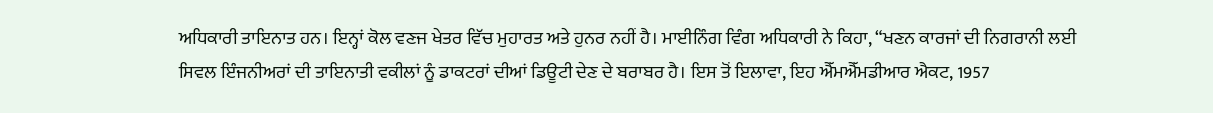ਅਧਿਕਾਰੀ ਤਾਇਨਾਤ ਹਨ। ਇਨ੍ਹਾਂ ਕੋਲ ਵਣਜ ਖੇਤਰ ਵਿੱਚ ਮੁਹਾਰਤ ਅਤੇ ਹੁਨਰ ਨਹੀਂ ਹੈ। ਮਾਈਨਿੰਗ ਵਿੰਗ ਅਧਿਕਾਰੀ ਨੇ ਕਿਹਾ, “ਖਣਨ ਕਾਰਜਾਂ ਦੀ ਨਿਗਰਾਨੀ ਲਈ ਸਿਵਲ ਇੰਜਨੀਅਰਾਂ ਦੀ ਤਾਇਨਾਤੀ ਵਕੀਲਾਂ ਨੂੰ ਡਾਕਟਰਾਂ ਦੀਆਂ ਡਿਊਟੀ ਦੇਣ ਦੇ ਬਰਾਬਰ ਹੈ। ਇਸ ਤੋਂ ਇਲਾਵਾ, ਇਹ ਐੱਮਐੱਮਡੀਆਰ ਐਕਟ, 1957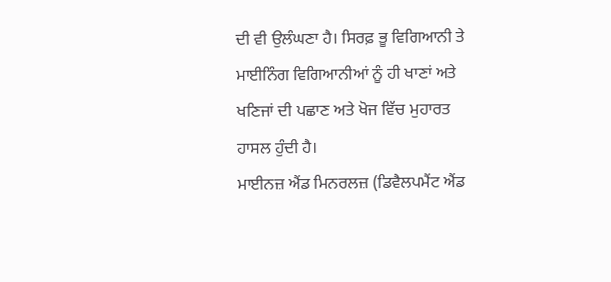ਦੀ ਵੀ ਉਲੰਘਣਾ ਹੈ। ਸਿਰਫ਼ ਭੂ ਵਿਗਿਆਨੀ ਤੇ ਮਾਈਨਿੰਗ ਵਿਗਿਆਨੀਆਂ ਨੂੰ ਹੀ ਖਾਣਾਂ ਅਤੇ ਖਣਿਜਾਂ ਦੀ ਪਛਾਣ ਅਤੇ ਖੋਜ ਵਿੱਚ ਮੁਹਾਰਤ ਹਾਸਲ ਹੁੰਦੀ ਹੈ।
ਮਾਈਨਜ਼ ਐਂਡ ਮਿਨਰਲਜ਼ (ਡਿਵੈਲਪਮੈਂਟ ਐਂਡ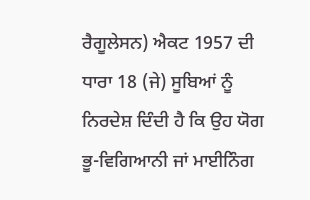ਰੈਗੂਲੇਸਨ) ਐਕਟ 1957 ਦੀ ਧਾਰਾ 18 (ਜੇ) ਸੂਬਿਆਂ ਨੂੰ ਨਿਰਦੇਸ਼ ਦਿੰਦੀ ਹੈ ਕਿ ਉਹ ਯੋਗ ਭੂ-ਵਿਗਿਆਨੀ ਜਾਂ ਮਾਈਨਿੰਗ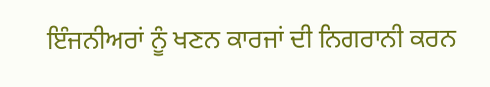ਇੰਜਨੀਅਰਾਂ ਨੂੰ ਖਣਨ ਕਾਰਜਾਂ ਦੀ ਨਿਗਰਾਨੀ ਕਰਨ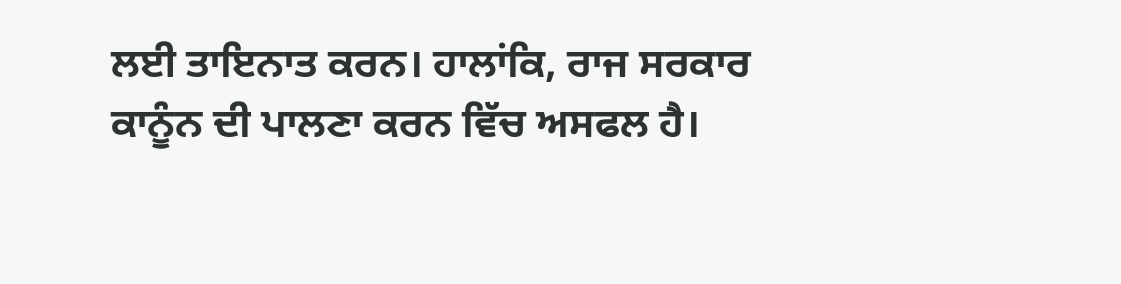ਲਈ ਤਾਇਨਾਤ ਕਰਨ। ਹਾਲਾਂਕਿ, ਰਾਜ ਸਰਕਾਰ ਕਾਨੂੰਨ ਦੀ ਪਾਲਣਾ ਕਰਨ ਵਿੱਚ ਅਸਫਲ ਹੈ।